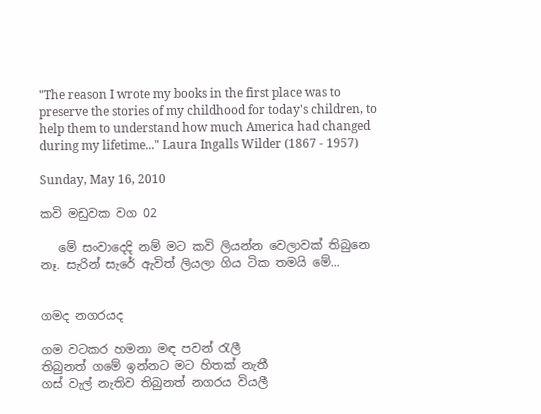"The reason I wrote my books in the first place was to preserve the stories of my childhood for today's children, to help them to understand how much America had changed during my lifetime..." Laura Ingalls Wilder (1867 - 1957)

Sunday, May 16, 2010

කවි මඩුවක වග 02

   මේ සංවාදෙදි නම් මට කවි ලියන්න වෙලාවක් තිබුනෙ නෑ. සැරින් සැරේ ඇවිත් ලියලා ගිය ටික තමයි මේ...


ගමද නගරයද

ගම වටකර හමනා මඳ පවන් රැලී
තිබුනත් ගමේ ඉන්නට මට හිතක් නැතී
ගස් වැල් නැතිව තිබුනත් නගරය වියලී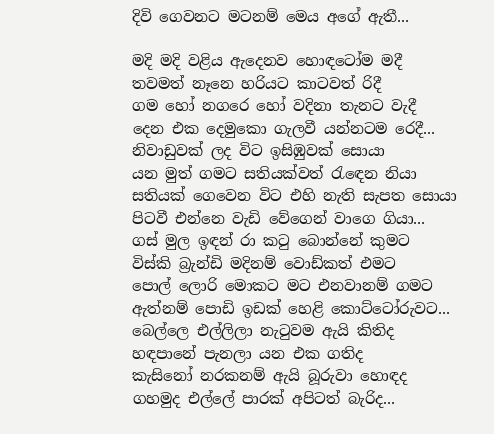දිවි ගෙවනට මටනම් මෙය අගේ ඇතී...

මදි මදි වළිය ඇදෙනව හොඳටෝම මදී
තවමත් නෑනෙ හරියට කාටවත් රිදී
ගම හෝ නගරෙ හෝ වදිනා තැනට වැදී
දෙන එක දෙමුකො ගැලවී යන්නටම රෙදී...
නිවාඩුවක් ලද විට ඉසිඹුවක් සොයා
යන මුත් ගමට සතියක්වත් රැඳෙන නියා
සතියක් ගෙවෙන විට එහි නැති සැපත සොයා
පිටවී එන්නෙ වැඩි වේගෙන් වාගෙ ගියා...
ගස් මුල ඉඳන් රා කටු බොන්නේ කුමට
විස්කි බ්‍රැන්ඩි මදිනම් වොඩ්කත් එමට
පොල් ලොරි මොකට මට එනවානම් ගමට
ඇත්නම් පොඩි ඉඩක් හෙළි කොට්ටෝරුවට...
බෙල්ලෙ එල්ලිලා නැටුවම ඇයි කිතිද
හඳපානේ පැනලා යන එක ගතිද
කැසිනෝ නරකනම් ඇයි බූරුවා හොඳද
ගහමුද එල්ලේ පාරක් අපිටත් බැරිද...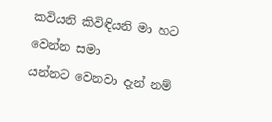කවියනි කිවිඳියනි මා හට වෙන්න සමා
යන්නට වෙනවා දැන් නම්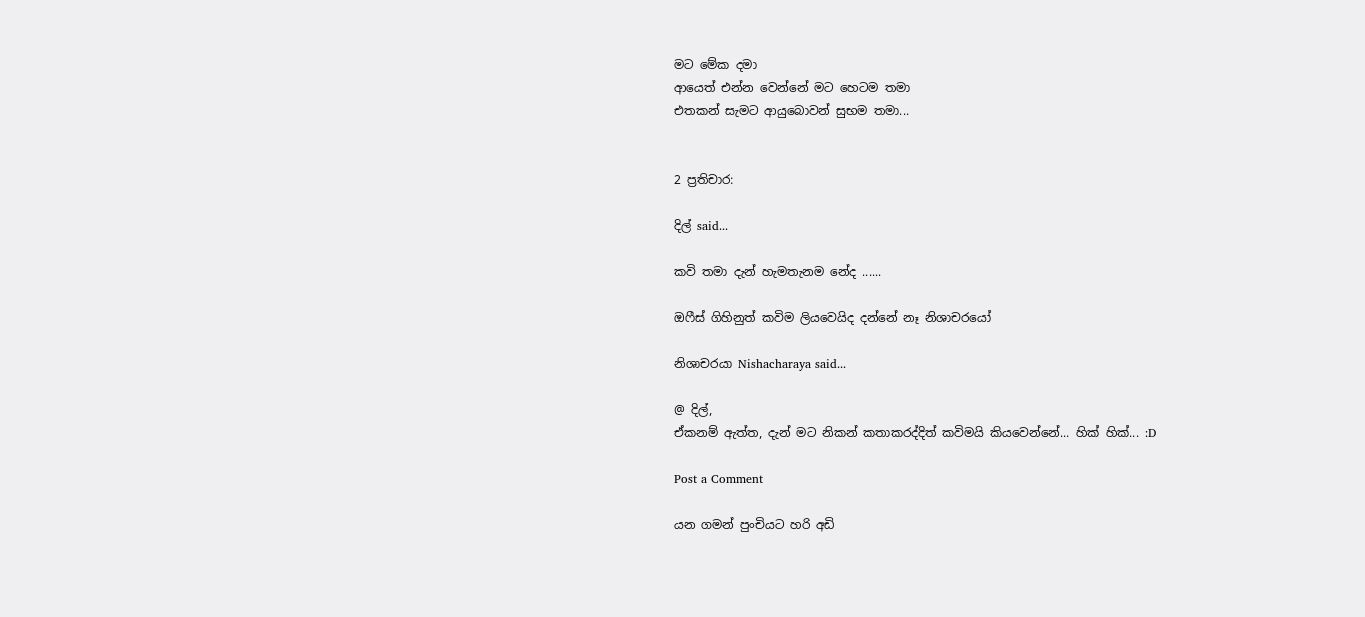මට මේක දමා
ආයෙත් එන්න වෙන්නේ මට හෙටම තමා
එතකන් සැමට ආයුබොවන් සුභම තමා...


2 ප්‍රතිචාර:

දිල් said...

කවි තමා දැන් හැමතැනම නේද ......

ඔෆීස් ගිහිනුත් කවිම ලියවෙයිද දන්නේ නෑ නිශාචරයෝ

නිශාචරයා Nishacharaya said...

@ දිල්,
ඒකනම් ඇත්ත, දැන් මට නිකන් කතාකරද්දිත් කවිමයි කියවෙන්නේ... හික් හික්... :D

Post a Comment

යන ගමන් පුංචියට හරි අඩි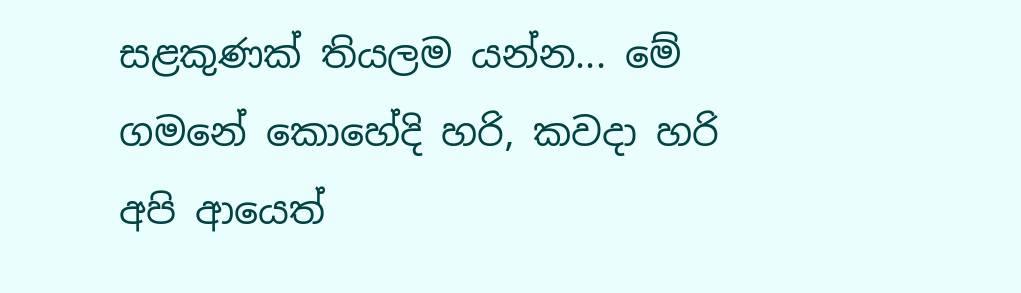සළකුණක් තියලම යන්න... මේ ගමනේ කොහේදි හරි, කවදා හරි අපි ආයෙත්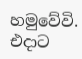හමුවේවි. එදාට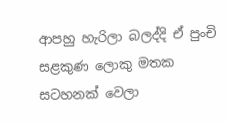ආපහු හැරිලා බලද්දි ඒ පුංචි සළකුණ ලොකු මතක සටහනක් වෙලා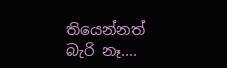තියෙන්නත් බැරි නෑ....